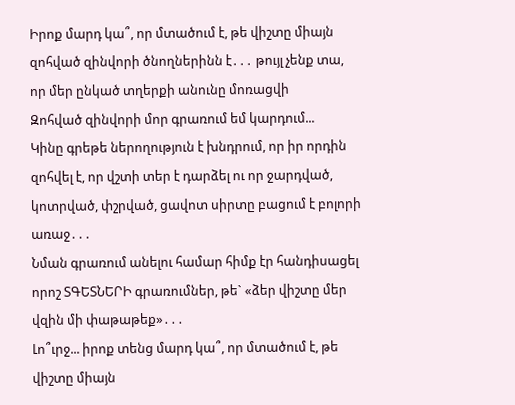Իրոք մարդ կա՞, որ մտածում է, թե վիշտը միայն զոհված զինվորի ծնողներինն է․․․ թույլ չենք տա, որ մեր ընկած տղերքի անունը մոռացվի
Զոհված զինվորի մոր գրառում եմ կարդում...
Կինը գրեթե ներողություն է խնդրում, որ իր որդին զոհվել է, որ վշտի տեր է դարձել ու որ ջարդված, կոտրված, փշրված, ցավոտ սիրտը բացում է բոլորի առաջ․․․
Նման գրառում անելու համար հիմք էր հանդիսացել որոշ ՏԳԵՏՆԵՐԻ գրառումներ, թե` «ձեր վիշտը մեր վզին մի փաթաթեք»․․․
Լո՞ւրջ... իրոք տենց մարդ կա՞, որ մտածում է, թե վիշտը միայն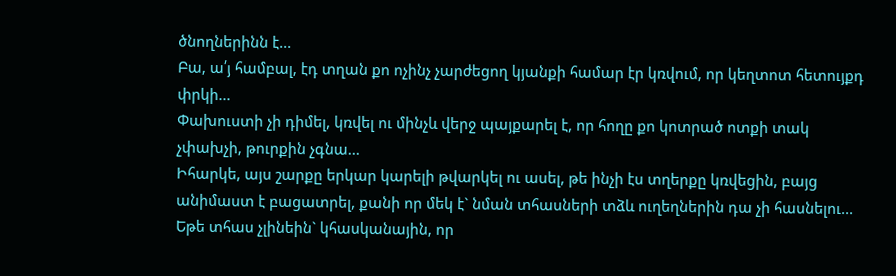ծնողներինն է...
Բա, ա՛յ համբալ, էդ տղան քո ոչինչ չարժեցող կյանքի համար էր կռվում, որ կեղտոտ հետույքդ փրկի...
Փախուստի չի դիմել, կռվել ու մինչև վերջ պայքարել է, որ հողը քո կոտրած ոտքի տակ չփախչի, թուրքին չգնա...
Իհարկե, այս շարքը երկար կարելի թվարկել ու ասել, թե ինչի էս տղերքը կռվեցին, բայց անիմաստ է բացատրել, քանի որ մեկ է` նման տհասների տձև ուղեղներին դա չի հասնելու...
Եթե տհաս չլինեին` կհասկանային, որ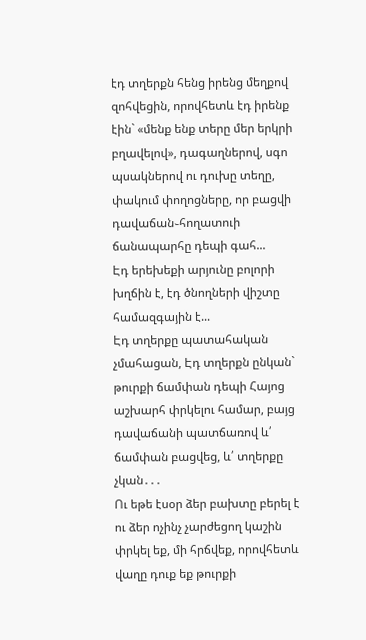էդ տղերքն հենց իրենց մեղքով զոհվեցին, որովհետև էդ իրենք էին` «մենք ենք տերը մեր երկրի բղավելով», դագաղներով, սգո պսակներով ու դուխը տեղը, փակում փողոցները, որ բացվի դավաճան֊հողատուի ճանապարհը դեպի գահ...
Էդ երեխեքի արյունը բոլորի խղճին է, էդ ծնողների վիշտը համազգային է...
Էդ տղերքը պատահական չմահացան, Էդ տղերքն ընկան` թուրքի ճամփան դեպի Հայոց աշխարհ փրկելու համար, բայց դավաճանի պատճառով և՛ ճամփան բացվեց, և՛ տղերքը չկան․․․
Ու եթե էսօր ձեր բախտը բերել է ու ձեր ոչինչ չարժեցող կաշին փրկել եք, մի հրճվեք, որովհետև վաղը դուք եք թուրքի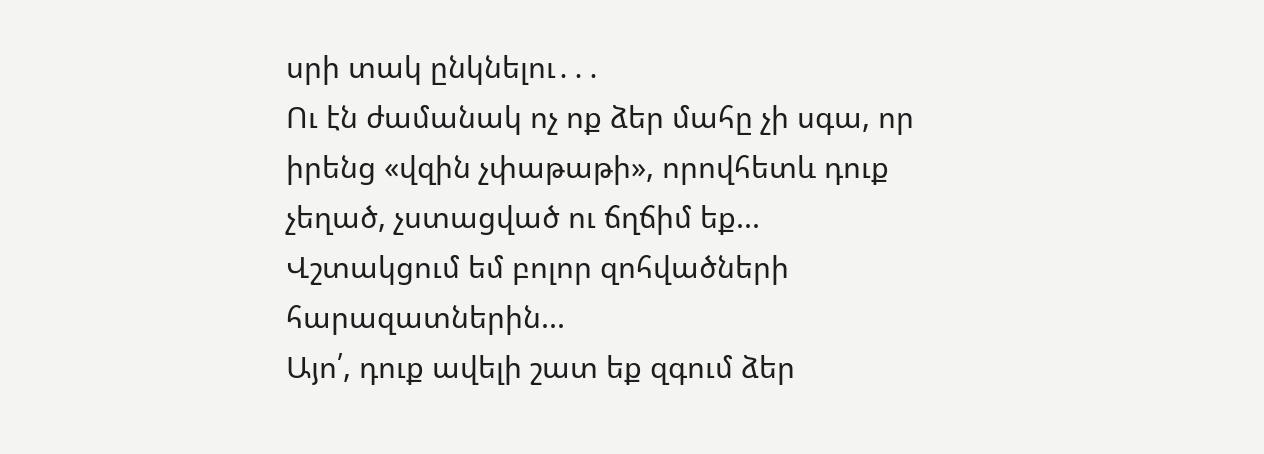սրի տակ ընկնելու․․․
Ու էն ժամանակ ոչ ոք ձեր մահը չի սգա, որ իրենց «վզին չփաթաթի», որովհետև դուք չեղած, չստացված ու ճղճիմ եք...
Վշտակցում եմ բոլոր զոհվածների հարազատներին...
Այո՛, դուք ավելի շատ եք զգում ձեր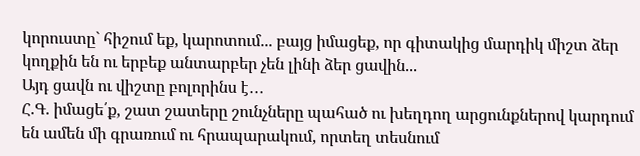կորուստը` հիշում եք, կարոտում... բայց իմացեք, որ գիտակից մարդիկ միշտ ձեր կողքին են ու երբեք անտարբեր չեն լինի ձեր ցավին...
Այդ ցավն ու վիշտը բոլորինս է․․․
Հ.Գ. իմացե՛ք, շատ շատերը շունչները պահած ու խեղդող արցունքներով կարդում են ամեն մի գրառում ու հրապարակում, որտեղ տեսնում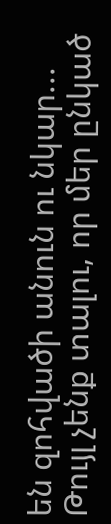են զոհվածի անուն ու նկար...
Թույլ չենք տալու, որ մեր ընկած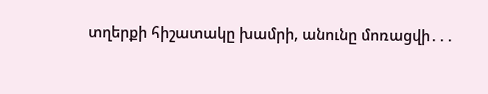տղերքի հիշատակը խամրի, անունը մոռացվի․․․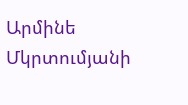Արմինե Մկրտումյանի